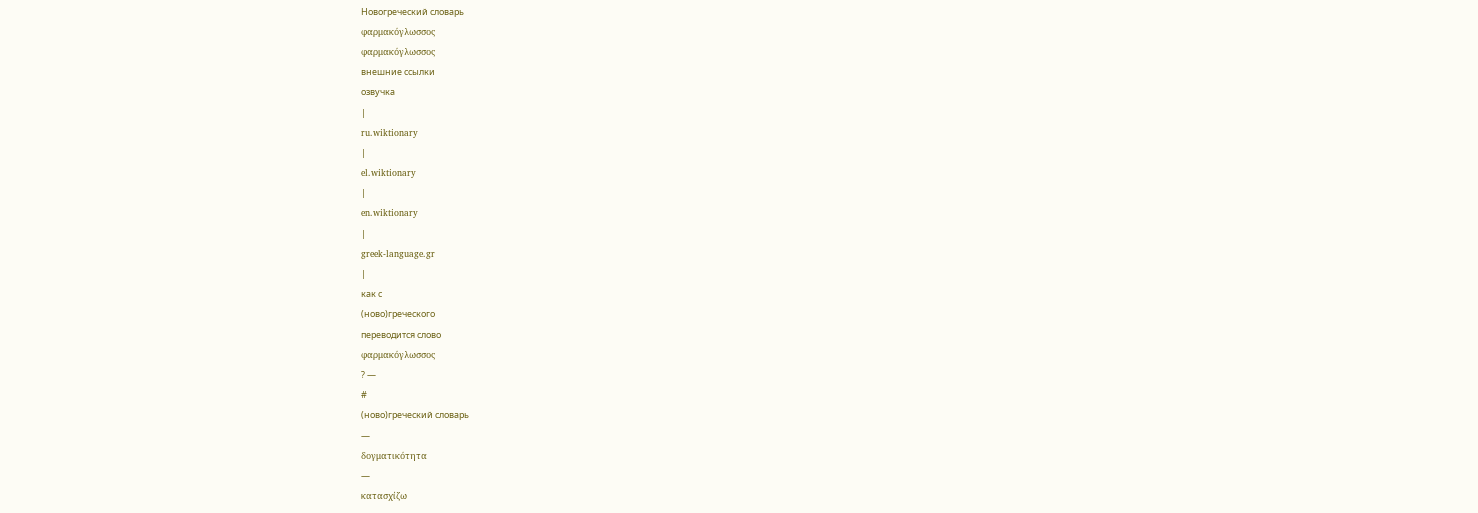Новогреческий словарь
φαρμακόγλωσσος
φαρμακόγλωσσος
внешние ссылки
озвучка
|
ru.wiktionary
|
el.wiktionary
|
en.wiktionary
|
greek-language.gr
|
как с
(ново)греческого
переводится слово
φαρμακόγλωσσος
? —
#
(ново)греческий словарь
—
δογματικότητα
—
κατασχίζω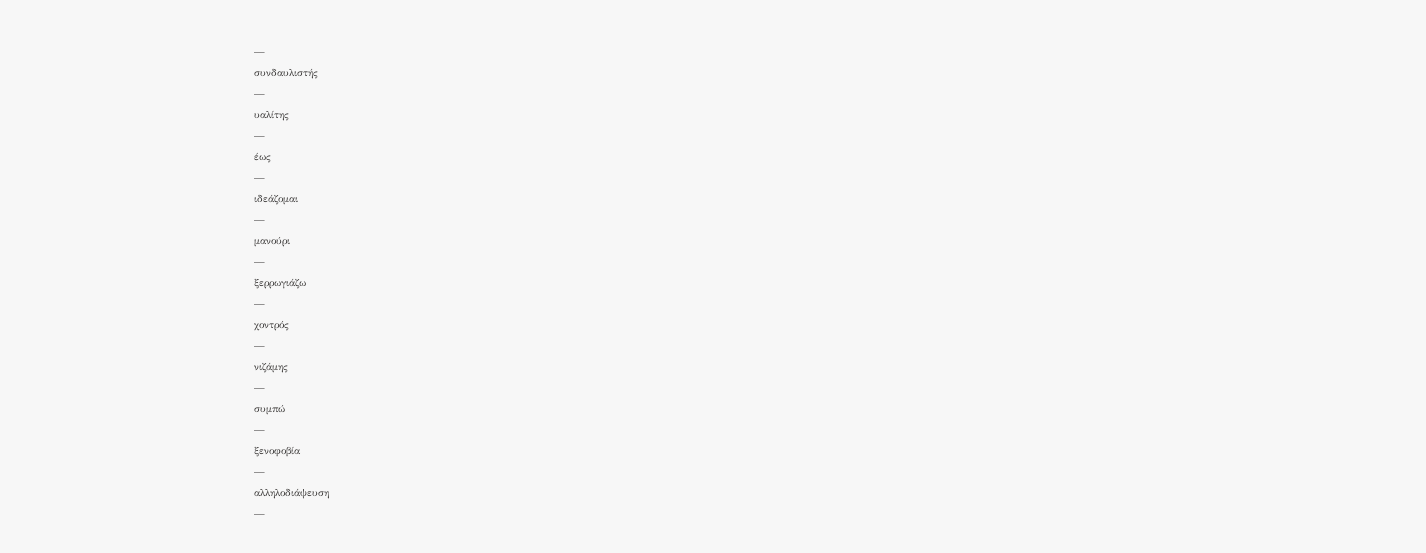—
συνδαυλιστής
—
υαλίτης
—
έως
—
ιδεάζομαι
—
μανούρι
—
ξερρωγιάζω
—
χοντρός
—
νιζάμης
—
συμπώ
—
ξενοφοβία
—
αλληλοδιάψευση
—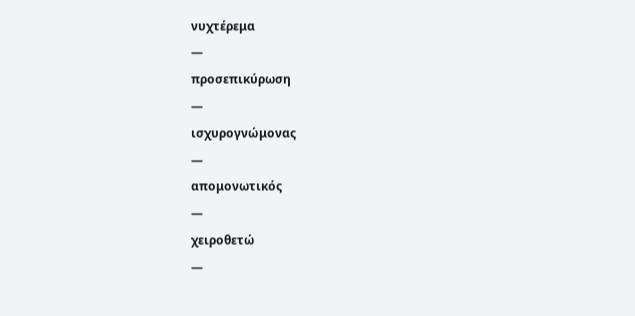νυχτέρεμα
—
προσεπικύρωση
—
ισχυρογνώμονας
—
απομονωτικός
—
χειροθετώ
—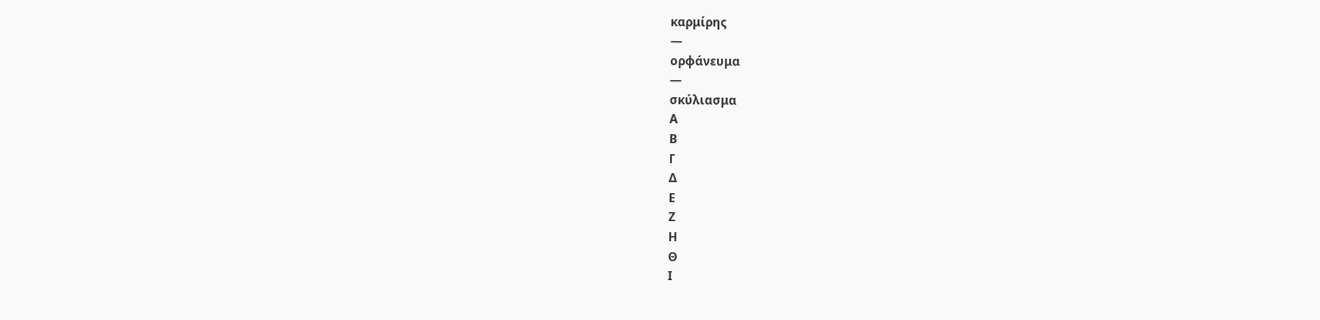καρμίρης
—
ορφάνευμα
—
σκύλιασμα
Α
Β
Γ
Δ
Ε
Ζ
Η
Θ
Ι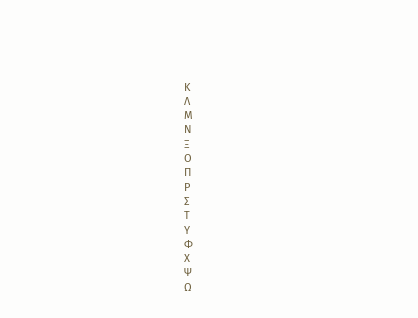Κ
Λ
Μ
Ν
Ξ
Ο
Π
Ρ
Σ
Τ
Υ
Φ
Χ
Ψ
Ω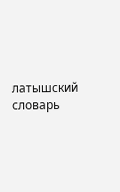латышский словарь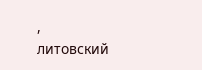,
литовский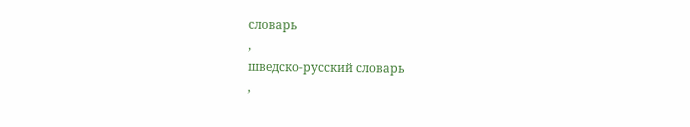словарь
,
шведско-русский словарь
,